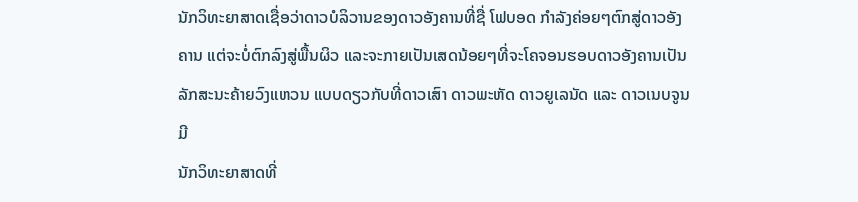ນັກວິທະຍາສາດເຊື່ອວ່າດາວບໍລິວານຂອງດາວອັງຄານທີ່ຊື່ ໂຟບອດ ກຳລັງຄ່ອຍໆຕົກສູ່ດາວອັງຄານ ແຕ່ຈະບໍ່ຕົກລົງສູ່ພື້ນຜິວ ແລະຈະກາຍເປັນເສດນ້ອຍໆທີ່ຈະໂຄຈອນຮອບດາວອັງຄານເປັນລັກສະນະຄ້າຍວົງແຫວນ ແບບດຽວກັບທີ່ດາວເສົາ ດາວພະຫັດ ດາວຍູເລນັດ ແລະ ດາວເນບຈູນ ມີ
ນັກວິທະຍາສາດທີ່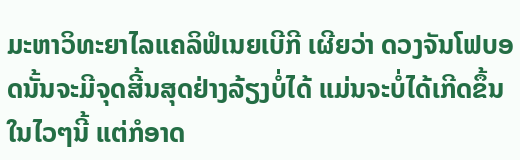ມະຫາວິທະຍາໄລແຄລິຟໍເນຍເບີກີ ເຜີຍວ່າ ດວງຈັນໂຟບອດນັ້ນຈະມີຈຸດສີ້ນສຸດຢ່າງລ້ຽງບໍ່ໄດ້ ແມ່ນຈະບໍ່ໄດ້ເກີດຂຶ້ນໃນໄວໆນີ້ ແຕ່ກໍອາດ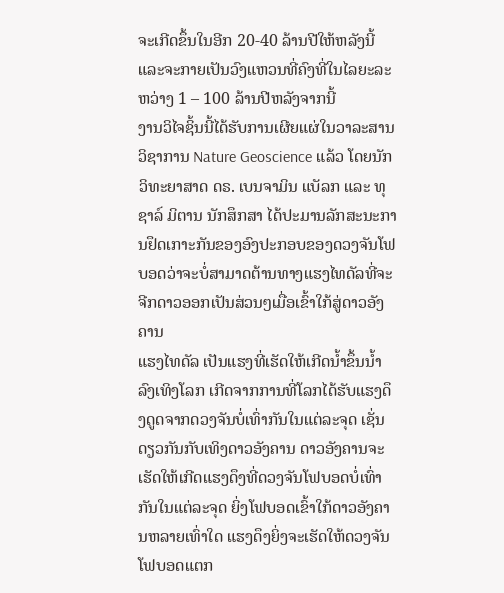ຈະເກີດຂຶ້ນໃນອີກ 20-40 ລ້ານປີໃຫ້ຫລັງນີ້ ແລະຈະກາຍເປັນວົງແຫວນທີ່ຄົງທີ່ໃນໄລຍະລະຫວ່າງ 1 – 100 ລ້ານປີຫລັງຈາກນີ້
ງານວິໄຈຊິ້ນນີ້ໄດ້ຮັບການເຜີຍແຜ່ໃນວາລະສານວິຊາການ Nature Geoscience ແລ້ວ ໂດຍນັກວິທະຍາສາດ ດຣ. ເບນຈາມິນ ແບັລກ ແລະ ທຸຊາລ໌ ມິຕານ ນັກສຶກສາ ໄດ້ປະມານລັກສະນະການຢຶດເກາະກັນຂອງອົງປະກອບຂອງດວງຈັນໂຟບອດວ່າຈະບໍ່ສາມາດຕ້ານທາງແຮງໄທດັລທີ່ຈະຈີກດາວອອກເປັນສ່ວນໆເມື່ອເຂົ້າໃກ້ສູ່ດາວອັງຄານ
ແຮງໄທດັລ ເປັນແຮງທີ່ເຮັດໃຫ້ເກີດນ້ຳຂຶ້ນນ້ຳລົງເທິງໂລກ ເກີດຈາກການທີ່ໂລກໄດ້ຮັບແຮງດຶງດູດຈາກດວງຈັນບໍ່ເທົ່າກັນໃນແຕ່ລະຈຸດ ເຊັ່ນດຽວກັນກັບເທິງດາວອັງຄານ ດາວອັງຄານຈະເຮັດໃຫ້ເກີດແຮງດຶງທີ່ດວງຈັນໂຟບອດບໍ່ເທົ່າກັນໃນແຕ່ລະຈຸດ ຍິ່ງໂຟບອດເຂົ້າໃກ້ດາວອັງຄານຫລາຍເທົ່າໃດ ແຮງດຶງຍິ່ງຈະເຮັດໃຫ້ດວງຈັນໂຟບອດແຕກ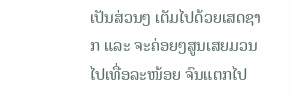ເປັນສ່ວນໆ ເຕັມໄປດ້ວຍເສດຊາກ ແລະ ຈະຄ່ອຍໆສູນເສຍມວນໄປເທື່ອລະໜ້ອຍ ຈົນແຕກໄປ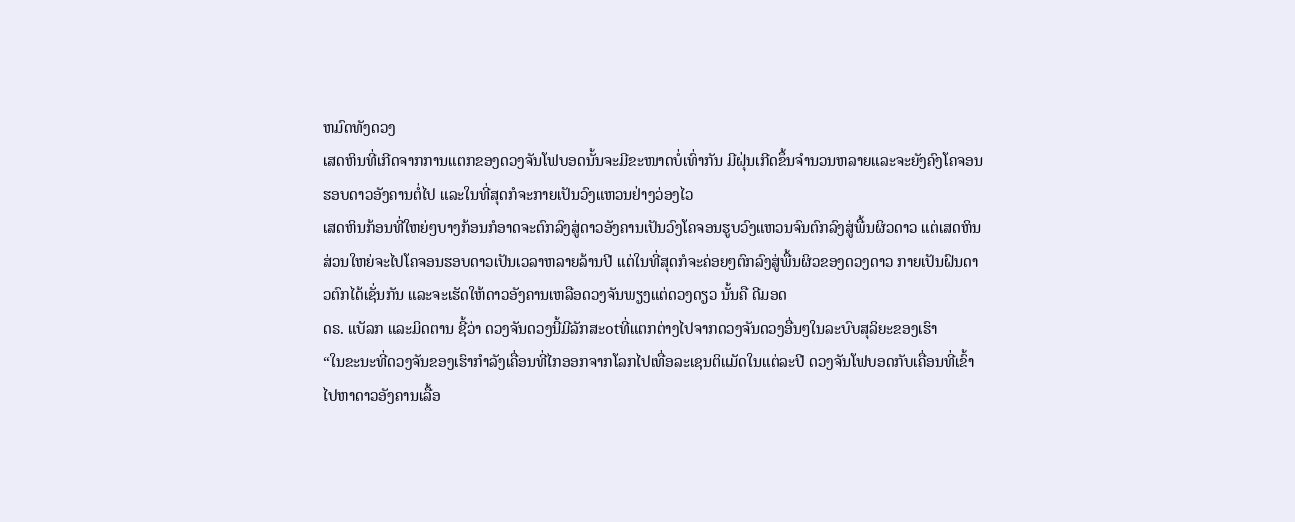ຫມົດທັງດວງ
ເສດຫິນທີ່ເກີດຈາກການແຕກຂອງດວງຈັນໂຟບອດນັ້ນຈະມີຂະໜາດບໍ່ເທົ່າກັນ ມີຝຸ່ນເກີດຂຶ້ນຈຳນວນຫລາຍແລະຈະຍັງຄົງໂຄຈອນຮອບດາວອັງຄານຕໍ່ໄປ ແລະໃນທີ່ສຸດກໍຈະກາຍເປັນວົງແຫວນຢ່າງວ່ອງໄວ
ເສດຫິນກ້ອນທີ່ໃຫຍ່ໆບາງກ້ອນກໍອາດຈະຕົກລົງສູ່ດາວອັງຄານເປັນວົງໂຄຈອນຮູບວົງແຫວນຈົນຕົກລົງສູ່ພື້ນຜິວດາວ ແຕ່ເສດຫິນສ່ວນໃຫຍ່ຈະໄປໂຄຈອນຮອບດາວເປັນເວລາຫລາຍລ້ານປີ ແຕ່ໃນທີ່ສຸດກໍຈະຄ່ອຍໆຕົກລົງສູ່ພື້ນຜິວຂອງດວງດາວ ກາຍເປັນຝົນດາວຕົກໄດ້ເຊັ່ນກັນ ແລະຈະເຮັດໃຫ້ດາວອັງຄານເຫລືອດວງຈັນພຽງແຕ່ດວງດຽວ ນັ້ນຄື ດີມອດ
ດຣ. ແບັລກ ແລະມິດຕານ ຊີ້ວ່າ ດວງຈັນດວງນີ້ມີລັກສະotທີ່ແຕກຕ່າງໄປຈາກດວງຈັນດວງອື່ນໆໃນລະບົບສຸລິຍະຂອງເຮົາ
“ໃນຂະນະທີ່ດວງຈັນຂອງເຮົາກຳລັງເຄື່ອນທີ່ໄກອອກຈາກໂລກໄປເທື່ອລະເຊນຕິແມັດໃນແຕ່ລະປີ ດວງຈັນໂຟບອດກັບເຄື່ອນທີ່ເຂົ້າໄປຫາດາວອັງຄານເລື້ອ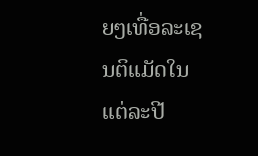ຍໆເທື່ອລະເຊນຕິແມັດໃນແຕ່ລະປີ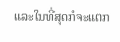ແລະໃນທີ່ສຸດກໍຈະແຕກ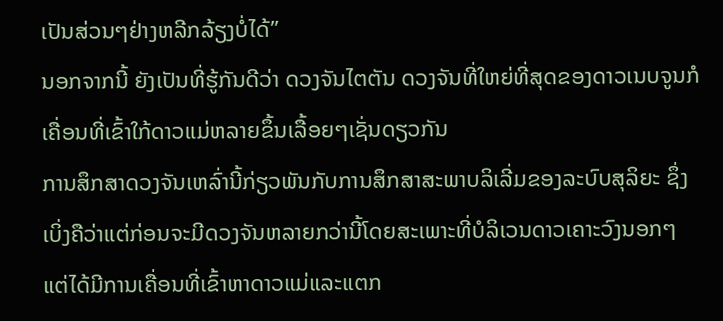ເປັນສ່ວນໆຢ່າງຫລີກລ້ຽງບໍ່ໄດ້”
ນອກຈາກນີ້ ຍັງເປັນທີ່ຮູ້ກັນດີວ່າ ດວງຈັນໄຕຕັນ ດວງຈັນທີ່ໃຫຍ່ທີ່ສຸດຂອງດາວເນບຈູນກໍເຄື່ອນທີ່ເຂົ້າໃກ້ດາວແມ່ຫລາຍຂຶ້ນເລື້ອຍໆເຊັ່ນດຽວກັນ
ການສຶກສາດວງຈັນເຫລົ່ານີ້ກ່ຽວພັນກັບການສຶກສາສະພາບລິເລີ່ມຂອງລະບົບສຸລິຍະ ຊຶ່ງເບິ່ງຄືວ່າແຕ່ກ່ອນຈະມີດວງຈັນຫລາຍກວ່ານີ້ໂດຍສະເພາະທີ່ບໍລິເວນດາວເຄາະວົງນອກໆ ແຕ່ໄດ້ມີການເຄື່ອນທີ່ເຂົ້າຫາດາວແມ່ແລະແຕກ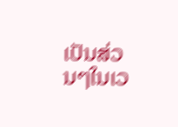ເປັນສ່ວນໆໃນເວ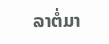ລາຕໍ່ມາ